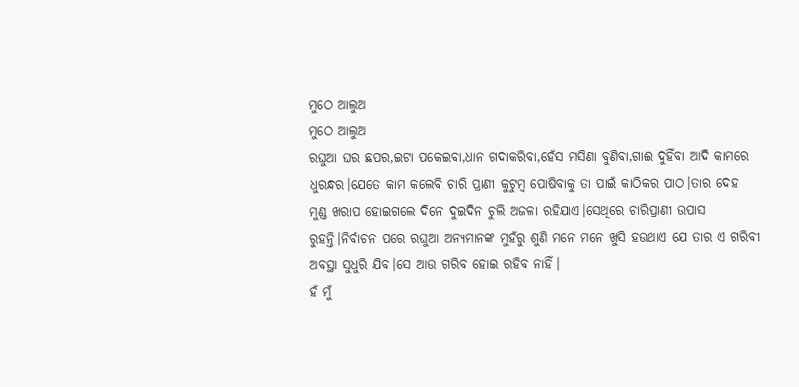ମୁଠେ ଆଲୁଅ
ମୁଠେ ଆଲୁଅ
ରଘୁଆ ଘର ଛପର,ଇଟା ପକେଇବା,ଧାନ ଗଦାକରିବା,ହେଁସ ମସିଣା ବୁଣିବା,ଗାଈ ଦୁହିଁବା ଆଦି କାମରେ ଧୁରନ୍ଧର।ଯେତେ କାମ କଲେବି ଚାରି ପ୍ରାଣୀ କୁଟୁମ୍ବ ପୋଷିବାକୁ ତା ପାଇଁ କାଠିକର ପାଠ।ତାର ଦେହ ମୁଣ୍ଡ ଖରାପ ହୋଇଗଲେ ଦିନେ ଦୁଇଦିନ ଚୁଲି ଅଜଳା ରହିଯାଏ।ସେଥିରେ ଚାରିପ୍ରାଣୀ ଉପାସ ରୁହନ୍ତି।ନିର୍ବାଚନ ପରେ ରଘୁଆ ଅନ୍ୟମାନଙ୍କ ମୁହଁରୁ ଶୁଣି ମନେ ମନେ ଖୁସି ହଉଥାଏ ଯେ ତାର ଏ ଗରିବୀ ଅବସ୍ଥା ସୁଧୁରି ଯିବ।ସେ ଆଉ ଗରିବ ହୋଇ ରହିବ ନାହିଁ।
ହଁ ମୁଁ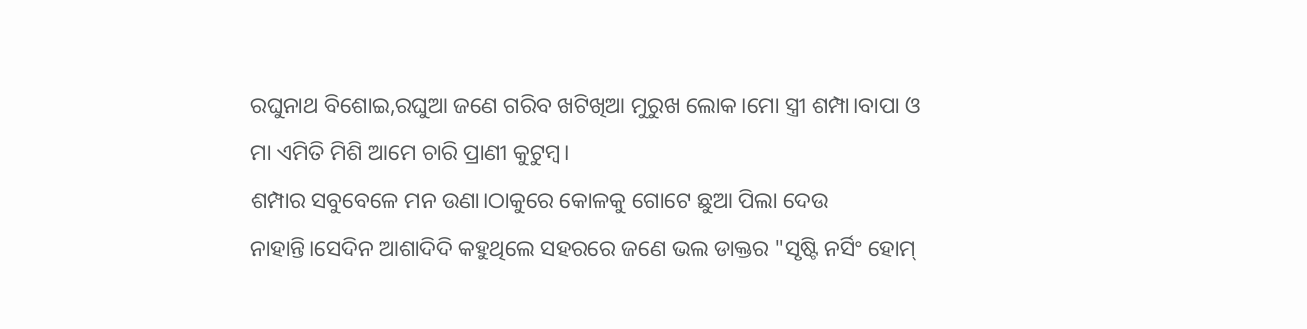ରଘୁନାଥ ବିଶୋଇ,ରଘୁଆ ଜଣେ ଗରିବ ଖଟିଖିଆ ମୁରୁଖ ଲୋକ।ମୋ ସ୍ତ୍ରୀ ଶମ୍ପା।ବାପା ଓ ମା ଏମିତି ମିଶି ଆମେ ଚାରି ପ୍ରାଣୀ କୁଟୁମ୍ବ।
ଶମ୍ପାର ସବୁବେଳେ ମନ ଉଣା।ଠାକୁରେ କୋଳକୁ ଗୋଟେ ଛୁଆ ପିଲା ଦେଉ ନାହାନ୍ତି।ସେଦିନ ଆଶାଦିଦି କହୁଥିଲେ ସହରରେ ଜଣେ ଭଲ ଡାକ୍ତର "ସୃଷ୍ଟି ନର୍ସିଂ ହୋମ୍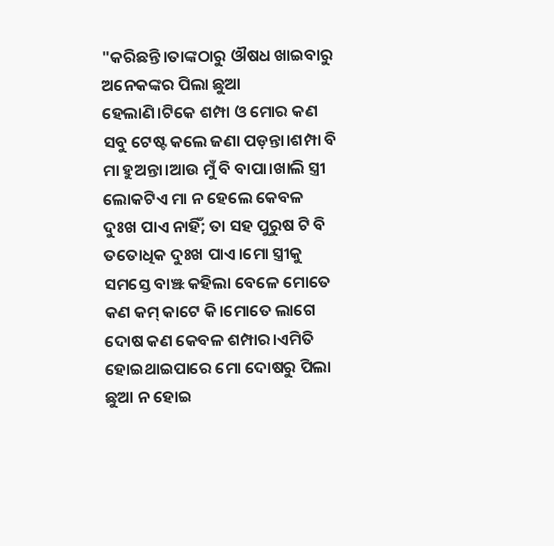"କରିଛନ୍ତି।ତାଙ୍କଠାରୁ ଔଷଧ ଖାଇବାରୁ ଅନେକଙ୍କର ପିଲା ଛୁଆ ହେଲାଣି।ଟିକେ ଶମ୍ପା ଓ ମୋର କଣ ସବୁ ଟେଷ୍ଟ କଲେ ଜଣା ପଡ଼ନ୍ତା।ଶମ୍ପା ବି ମା ହୁଅନ୍ତା।ଆଉ ମୁଁ ବି ବାପା।ଖାଲି ସ୍ତ୍ରୀ ଲୋକଟିଏ ମା ନ ହେଲେ କେବଳ ଦୁଃଖ ପାଏ ନାହିଁ; ତା ସହ ପୁରୁଷ ଟି ବି ତତୋଧିକ ଦୁଃଖ ପାଏ।ମୋ ସ୍ତ୍ରୀକୁ ସମସ୍ତେ ବାଞ୍ଝ କହିଲା ବେଳେ ମୋତେ କଣ କମ୍ କାଟେ କି।ମୋତେ ଲାଗେ ଦୋଷ କଣ କେବଳ ଶମ୍ପାର।ଏମିତି ହୋଇଥାଇପାରେ ମୋ ଦୋଷରୁ ପିଲା ଛୁଆ ନ ହୋଇ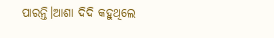ପାରନ୍ତି।ଆଶା ଦିଦି କହୁଥିଲେ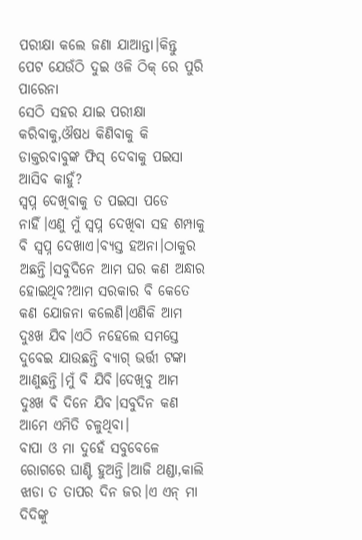ପରୀକ୍ଷା କଲେ ଜଣା ଯାଆନ୍ତା।କିନ୍ତୁ ପେଟ ଯେଉଁଠି ଦୁଇ ଓଳି ଠିକ୍ ରେ ପୁରି ପାରେନା
ସେଠି ସହର ଯାଇ ପରୀକ୍ଷା କରିବାକୁ,ଔଷଧ କିଣିବାକୁ କି ଡାକ୍ତରବାବୁଙ୍କ ଫିସ୍ ଦେବାକୁ ପଇସା ଆସିବ କାହୁଁ?
ସ୍ବପ୍ନ ଦେଖିବାକୁ ତ ପଇସା ପଡେ ନାହିଁ।ଏଣୁ ମୁଁ ସ୍ୱପ୍ନ ଦେଖିବା ସହ ଶମ୍ପାକୁ ବି ସ୍ବପ୍ନ ଦେଖାଏ।ବ୍ୟସ୍ତ ହଅନା।ଠାକୁର ଅଛନ୍ତି।ସବୁଦିନେ ଆମ ଘର କଣ ଅନ୍ଧାର ହୋଇଥିବ?ଆମ ସରକାର ବି କେତେ କଣ ଯୋଜନା କଲେଣି।ଏଣିକି ଆମ ଦୁଃଖ ଯିବ।ଏଠି ନହେଲେ ସମସ୍ତେ ଦୁବେଇ ଯାଉଛନ୍ତି ବ୍ୟାଗ୍ ଭର୍ତ୍ତୀ ଟଙ୍କା ଆଣୁଛନ୍ତି।ମୁଁ ବି ଯିବି।ଦେଖିବୁ ଆମ ଦୁଃଖ ବି ଦିନେ ଯିବ।ସବୁଦିନ କଣ ଆମେ ଏମିତି ଚଳୁଥିବା।
ବାପା ଓ ମା ଦୁହେଁ ସବୁବେଳେ ରୋଗରେ ଘାଣ୍ଟି ହୁଅନ୍ତି।ଆଜି ଥଣ୍ଡା,କାଲି ଝାଡା ତ ତାପର ଦିନ ଜର।ଏ ଏନ୍ ମା ଦିଦିଙ୍କୁ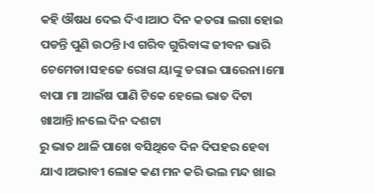କହି ଔଷଧ ଦେଇ ଦିଏ।ଆଠ ଦିନ କତରା ଲଗା ହୋଇ ପଡନ୍ତି ପୁଣି ଉଠନ୍ତି।ଏ ଗରିବ ଗୁରିବାଙ୍କ ଜୀବନ ଭାରି ଚେମେଡା।ସହଜେ ରୋଗ ୟାଙ୍କୁ ଡରାଇ ପାରେନା।ମୋ ବାପା ମା ଆଇଁଷ ପାଣି ଟିକେ ହେଲେ ଭାତ ଦିଟା ଖାଆନ୍ତି।ନଲେ ଦିନ ଦଶଟା
ରୁ ଭାତ ଥାଳି ପାଖେ ବସିଥିବେ ଦିନ ଦିପହର ହେବା ଯାଏ।ଅଭାବୀ ଲୋକ କଣ ମନ କରି ଭଲ ମନ୍ଦ ଖାଇ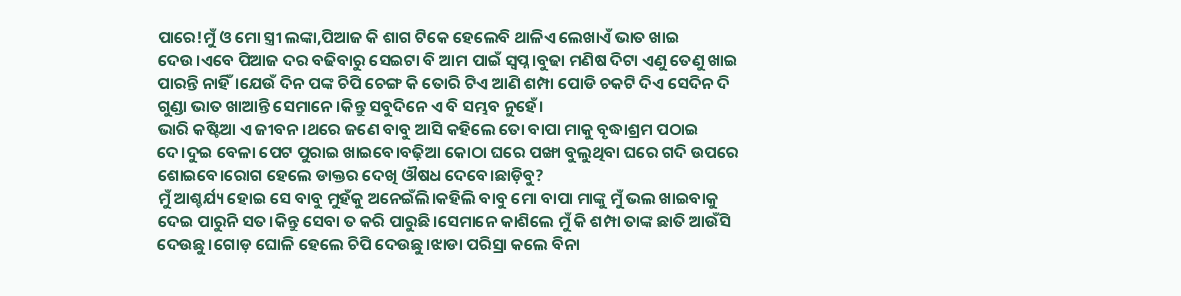ପାରେ!ମୁଁ ଓ ମୋ ସ୍ତ୍ରୀ ଲଙ୍କା,ପିଆଜ କି ଶାଗ ଟିକେ ହେଲେବି ଥାଳିଏ ଲେଖାଏଁ ଭାତ ଖାଇ ଦେଉ।ଏବେ ପିଆଜ ଦର ବଢିବାରୁ ସେଇଟା ବି ଆମ ପାଇଁ ସ୍ୱପ୍ନ।ବୁଢା ମଣିଷ ଦିଟା ଏଣୁ ତେଣୁ ଖାଇ ପାରନ୍ତି ନାହିଁ।ଯେଉଁ ଦିନ ପଙ୍କ ଚିପି ଚେଙ୍ଗ କି ତୋରି ଟିଏ ଆଣି ଶମ୍ପା ପୋଡି ଚକଟି ଦିଏ ସେଦିନ ଦି ଗୁଣ୍ଡା ଭାତ ଖାଆନ୍ତି ସେମାନେ।କିନ୍ତୁ ସବୁଦିନେ ଏ ବି ସମ୍ଭବ ନୁହେଁ।
ଭାରି କଷ୍ଟିଆ ଏ ଜୀବନ।ଥରେ ଜଣେ ବାବୁ ଆସି କହିଲେ ତୋ ବାପା ମାକୁ ବୃଦ୍ଧାଶ୍ରମ ପଠାଇ ଦେ।ଦୁଇ ବେଳା ପେଟ ପୁରାଇ ଖାଇବେ।ବଢ଼ିଆ କୋଠା ଘରେ ପଙ୍ଖା ବୁଲୁଥିବା ଘରେ ଗଦି ଉପରେ ଶୋଇବେ।ରୋଗ ହେଲେ ଡାକ୍ତର ଦେଖି ଔଷଧ ଦେବେ।ଛାଡ଼ିବୁ?
ମୁଁ ଆଶ୍ଚର୍ଯ୍ୟ ହୋଇ ସେ ବାବୁ ମୁହଁକୁ ଅନେଇଁଲି।କହିଲି ବାବୁ ମୋ ବାପା ମାଙ୍କୁ ମୁଁ ଭଲ ଖାଇବାକୁ ଦେଇ ପାରୁନି ସତ।କିନ୍ତୁ ସେବା ତ କରି ପାରୁଛି।ସେମାନେ କାଶିଲେ ମୁଁ କି ଶମ୍ପା ତାଙ୍କ ଛାତି ଆଉଁସି ଦେଉଛୁ।ଗୋଡ଼ ଘୋଳି ହେଲେ ଚିପି ଦେଉଛୁ।ଝାଡା ପରିସ୍ରା କଲେ ବିନା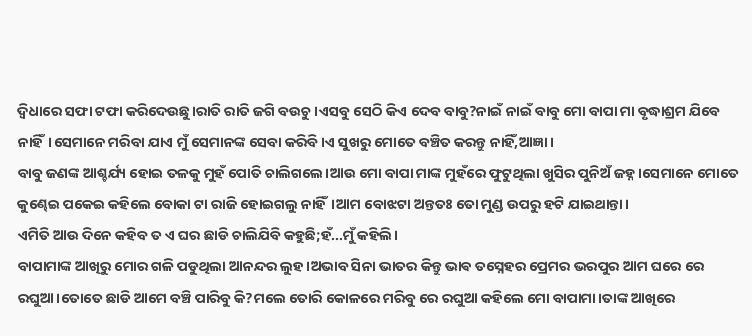ଦ୍ଵିଧାରେ ସଫା ଟଫା କରିଦେଉଛୁ।ରାତି ରାତି ଜଗି ବଉଚୁ ।ଏସବୁ ସେଠି କିଏ ଦେବ ବାବୁ?ନାଇଁ ନାଇଁ ବାବୁ ମୋ ବାପା ମା ବୃଦ୍ଧାଶ୍ରମ ଯିବେ ନାହିଁ।ସେମାନେ ମରିବା ଯାଏ ମୁଁ ସେମାନଙ୍କ ସେବା କରିବି।ଏ ସୁଖରୁ ମୋତେ ବଞ୍ଚିତ କରନ୍ତୁ ନାହିଁ,ଆଜ୍ଞା।
ବାବୁ ଜଣଙ୍କ ଆଶ୍ଚର୍ଯ୍ୟ ହୋଇ ତଳକୁ ମୁହଁ ପୋତି ଚାଲିଗଲେ।ଆଉ ମୋ ବାପା ମାଙ୍କ ମୁହଁରେ ଫୁଟୁଥିଲା ଖୁସିର ପୁନିଅଁ ଜହ୍ନ।ସେମାନେ ମୋତେ କୁଣ୍ଢେଇ ପକେଇ କହିଲେ ବୋକା ଟା ରାଜି ହୋଇଗଲୁ ନାହିଁ।ଆମ ବୋଝଟା ଅନ୍ତତଃ ତୋ ମୁଣ୍ଡ ଉପରୁ ହଟି ଯାଇଥାନ୍ତା।
ଏମିତି ଆଉ ଦିନେ କହିବ ତ ଏ ଘର ଛାଡି ଚାଲିଯିବି କହୁଛି;ହଁ...ମୁଁ କହିଲି।
ବାପାମାଙ୍କ ଆଖିରୁ ମୋର ଗଳି ପଡୁଥିଲା ଆନନ୍ଦର ଲୁହ।ଅଭାବ ସିନା ଭାତର କିନ୍ତୁ ଭାଵ ତସ୍ନେହର ପ୍ରେମର ଭରପୁର ଆମ ଘରେ ରେ ରଘୁଆ।ତୋତେ ଛାଡି ଆମେ ବଞ୍ଚି ପାରିବୁ କି?ମଲେ ତୋରି କୋଳରେ ମରିବୁ ରେ ରଘୁଆ କହିଲେ ମୋ ବାପାମା।ତାଙ୍କ ଆଖିରେ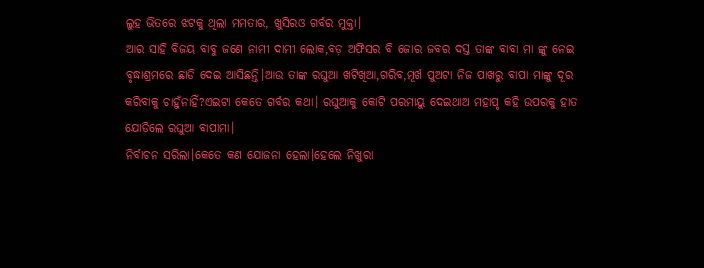ଲୁହ ଭିତରେ ଝଟକୁ ଥିଲା ମମତାର, ଖୁସିରଓ ଗର୍ବର ମୁକ୍ତା।
ଆର ସାହି ବିଜୟ ବାବୁ ଜଣେ ନାମୀ ଦାମୀ ଲୋକ,ବଡ଼ ଅଫିସର ବି ଜୋର ଜବର ଦସ୍ତ ତାଙ୍କ ବାବା ମା ଙ୍କୁ ନେଇ ବୃଦ୍ଧାଶ୍ରମରେ ଛାଡି ଦେଇ ଆସିଛନ୍ତି।ଆଉ ତାଙ୍କ ରଘୁଆ ଖଟିଖିଆ,ଗରିବ,ମୂର୍ଖ ପୁଅଟା ନିଜ ପାଖରୁ ବାପା ମାଙ୍କୁ ଦୂର କରିବାକୁ ଚାହୁଁନାହିଁ?ଏଇଟା କେତେ ଗର୍ବର କଥା। ରଘୁଆକୁ କୋଟି ପରମାୟୁ ଦେଇଥାଅ ମହାପୃ କହି ଉପରକୁ ହାତ ଯୋଡିଲେ ରଘୁଆ ବାପାମା।
ନିର୍ବାଚନ ସରିଲା।କେତେ କଣ ଯୋଜନା ହେଲା।ହେଲେ ନିଖୁରା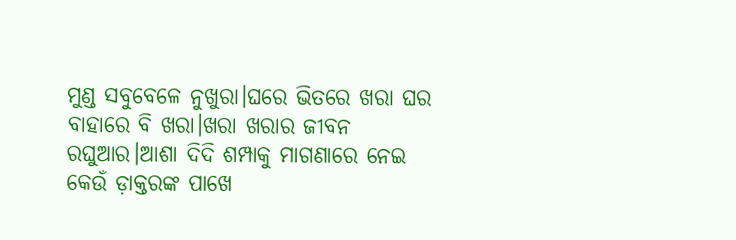ମୁଣ୍ଡ ସବୁବେଳେ ନୁଖୁରା।ଘରେ ଭିତରେ ଖରା ଘର ବାହାରେ ବି ଖରା।ଖରା ଖରାର ଜୀବନ ରଘୁଆର।ଆଶା ଦିଦି ଶମ୍ପାକୁ ମାଗଣାରେ ନେଇ କେଉଁ ଡ଼ାକ୍ତରଙ୍କ ପାଖେ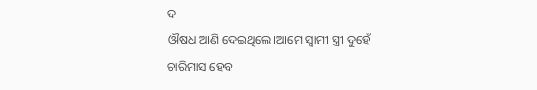ଦ
ଔଷଧ ଆଣି ଦେଇଥିଲେ।ଆମେ ସ୍ୱାମୀ ସ୍ତ୍ରୀ ଦୁହେଁ ଚାରିମାସ ହେବ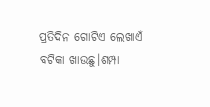ପ୍ରତିଦିନ ଗୋଟିଏ ଲେଖାଏଁ ବଟିକା ଖାଉଛୁ।ଶମ୍ପା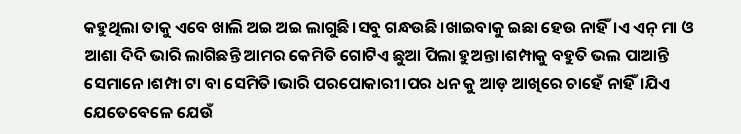କହୁଥିଲା ତାକୁ ଏବେ ଖାଲି ଅଇ ଅଇ ଲାଗୁଛି।ସବୁ ଗନ୍ଧଉଛି।ଖାଇବାକୁ ଇଛା ହେଉ ନାହିଁ।ଏ ଏନ୍ ମା ଓ ଆଶା ଦିଦି ଭାରି ଲାଗିଛନ୍ତି ଆମର କେମିତି ଗୋଟିଏ ଛୁଆ ପିଲା ହୁଅନ୍ତା।ଶମ୍ପାକୁ ବହୁତି ଭଲ ପାଆନ୍ତି ସେମାନେ।ଶମ୍ପା ଟା ବା ସେମିତି।ଭାରି ପରପୋକାରୀ।ପର ଧନ କୁ ଆଡ଼ ଆଖିରେ ଚାହେଁ ନାହିଁ।ଯିଏ ଯେତେବେଳେ ଯେଉଁ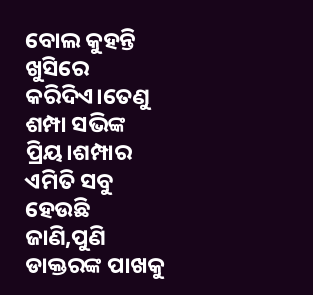ବୋଲ କୁହନ୍ତି ଖୁସିରେ କରିଦିଏ।ତେଣୁ ଶମ୍ପା ସଭିଙ୍କ ପ୍ରିୟ।ଶମ୍ପାର ଏମିତି ସବୁ ହେଉଛି ଜାଣି,ପୁଣି ଡାକ୍ତରଙ୍କ ପାଖକୁ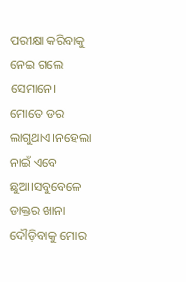ପରୀକ୍ଷା କରିବାକୁ ନେଇ ଗଲେ ସେମାନେ।
ମୋତେ ଡର ଲାଗୁଥାଏ।ନହେଲା ନାଇଁ ଏବେ ଛୁଆ।ସବୁବେଳେ ଡାକ୍ତର ଖାନା ଦୌଡ଼ିବାକୁ ମୋର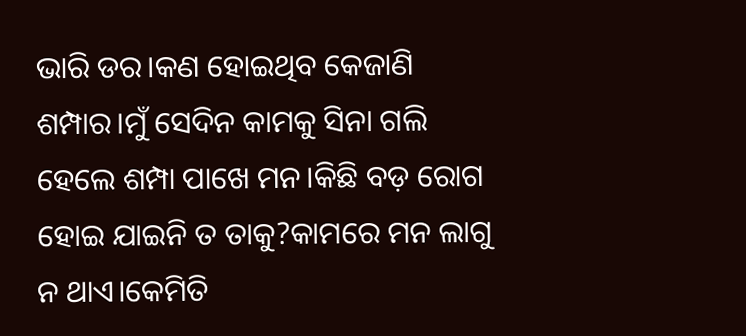ଭାରି ଡର।କଣ ହୋଇଥିବ କେଜାଣି ଶମ୍ପାର।ମୁଁ ସେଦିନ କାମକୁ ସିନା ଗଲି ହେଲେ ଶମ୍ପା ପାଖେ ମନ।କିଛି ବଡ଼ ରୋଗ ହୋଇ ଯାଇନି ତ ତାକୁ?କାମରେ ମନ ଲାଗୁ ନ ଥାଏ।କେମିତି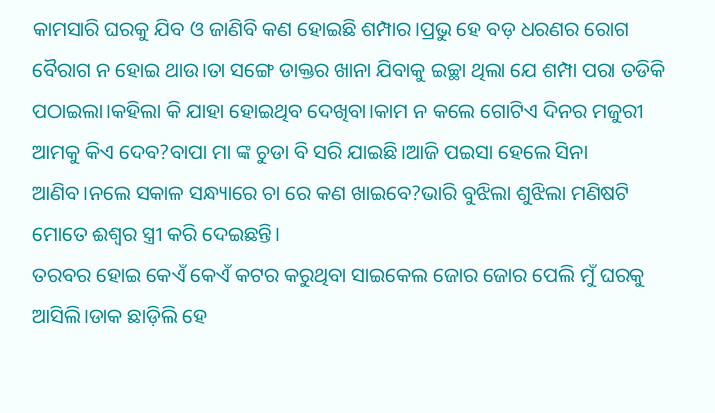କାମସାରି ଘରକୁ ଯିବ ଓ ଜାଣିବି କଣ ହୋଇଛି ଶମ୍ପାର।ପ୍ରଭୁ ହେ ବଡ଼ ଧରଣର ରୋଗ ବୈରାଗ ନ ହୋଇ ଥାଉ।ତା ସଙ୍ଗେ ଡାକ୍ତର ଖାନା ଯିବାକୁ ଇଚ୍ଛା ଥିଲା ଯେ ଶମ୍ପା ପରା ତଡିକି ପଠାଇଲା।କହିଲା କି ଯାହା ହୋଇଥିବ ଦେଖିବା।କାମ ନ କଲେ ଗୋଟିଏ ଦିନର ମଜୁରୀ ଆମକୁ କିଏ ଦେବ?ବାପା ମା ଙ୍କ ଚୁଡା ବି ସରି ଯାଇଛି।ଆଜି ପଇସା ହେଲେ ସିନା ଆଣିବ।ନଲେ ସକାଳ ସନ୍ଧ୍ୟାରେ ଚା ରେ କଣ ଖାଇବେ?ଭାରି ବୁଝିଲା ଶୁଝିଲା ମଣିଷଟି ମୋତେ ଈଶ୍ଵର ସ୍ତ୍ରୀ କରି ଦେଇଛନ୍ତି।
ତରବର ହୋଇ କେଏଁ କେଏଁ କଟର କରୁଥିବା ସାଇକେଲ ଜୋର ଜୋର ପେଲି ମୁଁ ଘରକୁ ଆସିଲି।ଡାକ ଛାଡ଼ିଲି ହେ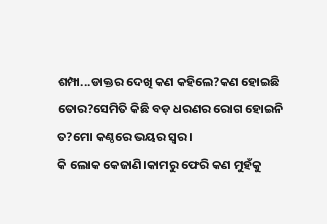ଶମ୍ପା...ଡାକ୍ତର ଦେଖି କଣ କହିଲେ?କଣ ହୋଇଛି ତୋର?ସେମିତି କିଛି ବଡ଼ ଧରଣର ରୋଗ ହୋଇନି ତ?ମୋ କଣ୍ଠରେ ଭୟର ସ୍ୱର।
କି ଲୋକ କେଜାଣି।କାମରୁ ଫେରି କଣ ମୁହଁକୁ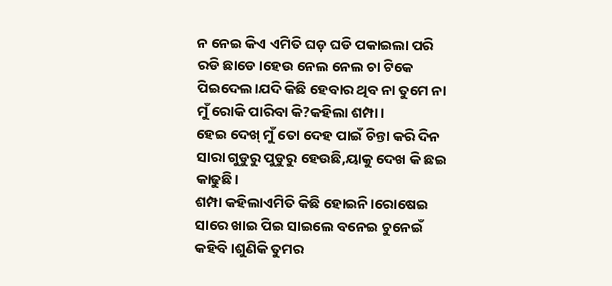ନ ନେଇ କିଏ ଏମିତି ଘଡ଼ ଘଡି ପକାଇଲା ପରି ରଡି ଛାଡେ।ହେଉ ନେଲ ନେଲ ଚା ଟିକେ ପିଇଦେଲ।ଯଦି କିଛି ହେବାର ଥିବ ନା ତୁମେ ନା ମୁଁ ରୋକି ପାରିବା କି?କହିଲା ଶମ୍ପା।
ହେଇ ଦେଖ୍ ମୁଁ ତୋ ଦେହ ପାଇଁ ଚିନ୍ତା କରି ଦିନ ସାରା ଗୁଡୁରୁ ପୁଡୁରୁ ହେଉଛି,ୟାକୁ ଦେଖ କି ଛଇ କାଢୁଛି।
ଶମ୍ପା କହିଲାଏମିତି କିଛି ହୋଇନି।ରୋଷେଇ ସାରେ ଖାଇ ପିଇ ସାଇଲେ ବନେଇ ଚୁନେଇଁ କହିବି।ଶୁଣିକି ତୁମର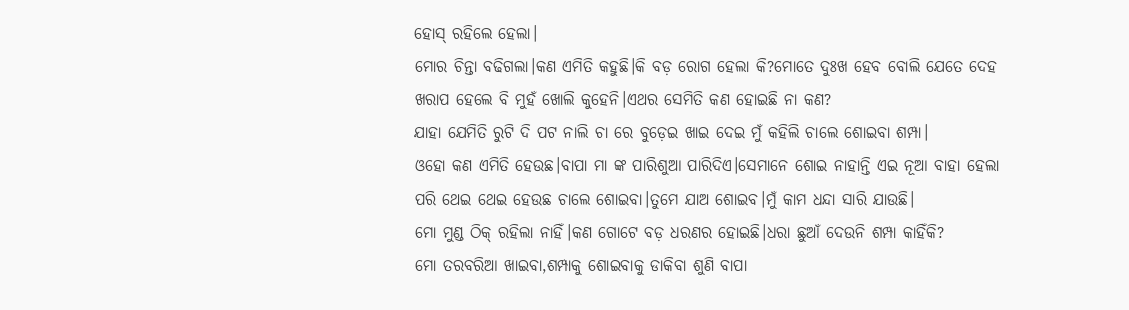ହୋସ୍ ରହିଲେ ହେଲା।
ମୋର ଚିନ୍ତା ବଢିଗଲା।କଣ ଏମିତି କହୁଛି।କି ବଡ଼ ରୋଗ ହେଲା କି?ମୋତେ ଦୁଃଖ ହେବ ବୋଲି ଯେତେ ଦେହ ଖରାପ ହେଲେ ବି ମୁହଁ ଖୋଲି କୁହେନି।ଏଥର ସେମିତି କଣ ହୋଇଛି ନା କଣ?
ଯାହା ଯେମିତି ରୁଟି ଦି ପଟ ନାଲି ଚା ରେ ବୁଡ଼େଇ ଖାଇ ଦେଇ ମୁଁ କହିଲି ଚାଲେ ଶୋଇବା ଶମ୍ପା।
ଓହୋ କଣ ଏମିତି ହେଉଛ।ବାପା ମା ଙ୍କ ପାରିଶୁଆ ପାରିଦିଏ।ସେମାନେ ଶୋଇ ନାହାନ୍ତି ଏଇ ନୂଆ ବାହା ହେଲା ପରି ଥେଇ ଥେଇ ହେଉଛ ଚାଲେ ଶୋଇବା।ତୁମେ ଯାଅ ଶୋଇବ।ମୁଁ କାମ ଧନ୍ଦା ସାରି ଯାଉଛି।
ମୋ ମୁଣ୍ଡ ଠିକ୍ ରହିଲା ନାହିଁ।କଣ ଗୋଟେ ବଡ଼ ଧରଣର ହୋଇଛି।ଧରା ଛୁଆଁ ଦେଉନି ଶମ୍ପା କାହିଁକି?
ମୋ ତରବରିଆ ଖାଇବା,ଶମ୍ପାକୁ ଶୋଇବାକୁ ଡାକିବା ଶୁଣି ବାପା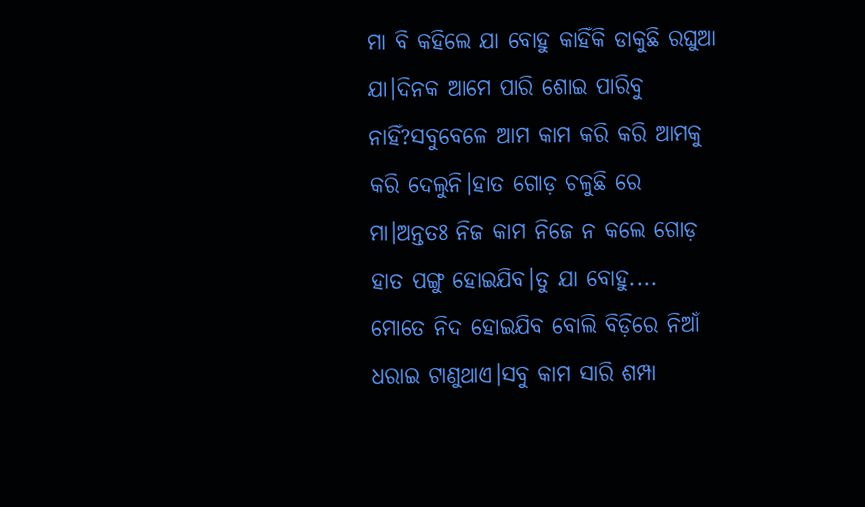ମା ବି କହିଲେ ଯା ବୋହୁ କାହିଁକି ଡାକୁଛି ରଘୁଆ ଯା।ଦିନକ ଆମେ ପାରି ଶୋଇ ପାରିବୁ ନାହିଁ?ସବୁବେଳେ ଆମ କାମ କରି କରି ଆମକୁ କରି ଦେଲୁନି।ହାତ ଗୋଡ଼ ଚଳୁଛି ରେ ମା।ଅନ୍ତତଃ ନିଜ କାମ ନିଜେ ନ କଲେ ଗୋଡ଼ ହାତ ପଙ୍ଗୁ ହୋଇଯିବ।ତୁ ଯା ବୋହୁ....
ମୋତେ ନିଦ ହୋଇଯିବ ବୋଲି ବିଡ଼ିରେ ନିଆଁ ଧରାଇ ଟାଣୁଥାଏ।ସବୁ କାମ ସାରି ଶମ୍ପା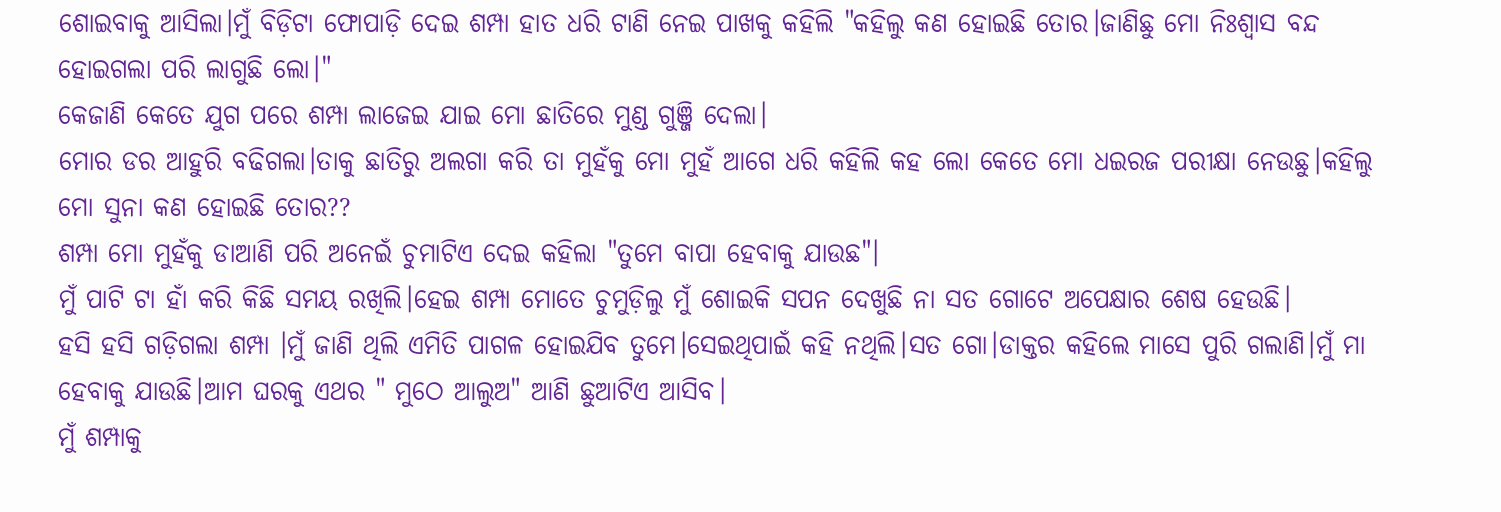ଶୋଇବାକୁ ଆସିଲା।ମୁଁ ବିଡ଼ିଟା ଫୋପାଡ଼ି ଦେଇ ଶମ୍ପା ହାତ ଧରି ଟାଣି ନେଇ ପାଖକୁ କହିଲି "କହିଲୁ କଣ ହୋଇଛି ତୋର।ଜାଣିଛୁ ମୋ ନିଃଶ୍ବାସ ବନ୍ଦ ହୋଇଗଲା ପରି ଲାଗୁଛି ଲୋ।"
କେଜାଣି କେତେ ଯୁଗ ପରେ ଶମ୍ପା ଲାଜେଇ ଯାଇ ମୋ ଛାତିରେ ମୁଣ୍ଡ ଗୁଞ୍ଜି ଦେଲା।
ମୋର ଡର ଆହୁରି ବଢିଗଲା।ତାକୁ ଛାତିରୁ ଅଲଗା କରି ତା ମୁହଁକୁ ମୋ ମୁହଁ ଆଗେ ଧରି କହିଲି କହ ଲୋ କେତେ ମୋ ଧଇରଜ ପରୀକ୍ଷା ନେଉଛୁ।କହିଲୁ ମୋ ସୁନା କଣ ହୋଇଛି ତୋର??
ଶମ୍ପା ମୋ ମୁହଁକୁ ଡାଆଣି ପରି ଅନେଇଁ ଚୁମାଟିଏ ଦେଇ କହିଲା "ତୁମେ ବାପା ହେବାକୁ ଯାଉଛ"।
ମୁଁ ପାଟି ଟା ହାଁ କରି କିଛି ସମୟ ରଖିଲି।ହେଇ ଶମ୍ପା ମୋତେ ଚୁମୁଡ଼ିଲୁ ମୁଁ ଶୋଇକି ସପନ ଦେଖୁଛି ନା ସତ ଗୋଟେ ଅପେକ୍ଷାର ଶେଷ ହେଉଛି।
ହସି ହସି ଗଡ଼ିଗଲା ଶମ୍ପା ।ମୁଁ ଜାଣି ଥିଲି ଏମିତି ପାଗଳ ହୋଇଯିବ ତୁମେ।ସେଇଥିପାଇଁ କହି ନଥିଲି।ସତ ଗୋ।ଡାକ୍ତର କହିଲେ ମାସେ ପୁରି ଗଲାଣି।ମୁଁ ମା ହେବାକୁ ଯାଉଛି।ଆମ ଘରକୁ ଏଥର " ମୁଠେ ଆଲୁଅ" ଆଣି ଛୁଆଟିଏ ଆସିବ।
ମୁଁ ଶମ୍ପାକୁ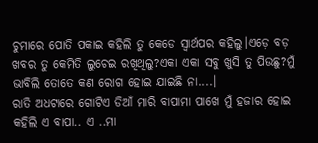ଚୁମାରେ ପୋତି ପକାଇ କହିଲି ତୁ କେଡେ ସ୍ୱାର୍ଥପର କହିଲୁ।ଏଡ଼େ ବଡ଼ ଖବର ତୁ କେମିତି ଲୁଚେଇ ରଖିଥିଲୁ?ଏକା ଏକା ସବୁ ଖୁସି ତୁ ପିଉଛୁ?ମୁଁ ଭାବିଲି ତୋତେ କଣ ରୋଗ ହୋଇ ଯାଇଛି ନା....।
ରାତି ଅଧଟାରେ ଗୋଟିଏ ଡିଆଁ ମାରି ବାପାମା ପାଖେ ମୁଁ ହଜାର ହୋଇ କହିଲି ଏ ବାପା.. ଏ ..ମା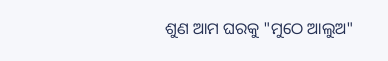ଶୁଣ ଆମ ଘରକୁ "ମୁଠେ ଆଲୁଅ"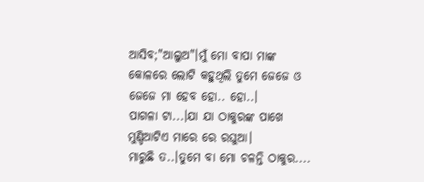ଆସିବ;"ଆଲୁଅ"।ମୁଁ ମୋ ବାପା ମାଙ୍କ କୋଳରେ ଲୋଟି କହୁଥିଲି ତୁମେ ଜେଜେ ଓ ଜେଜେ ମା ହେବ ହୋ.. ହୋ..।
ପାଗଳା ଟା...।ଯା ଯା ଠାକୁରଙ୍କ ପାଖେ ମୁଣ୍ଡିଆଟିଏ ମାରେ ରେ ରଘୁଆ।
ମାରୁଛି ତ..।ତୁମେ ବା ମୋ ଚଳନ୍ତି ଠାକୁର....